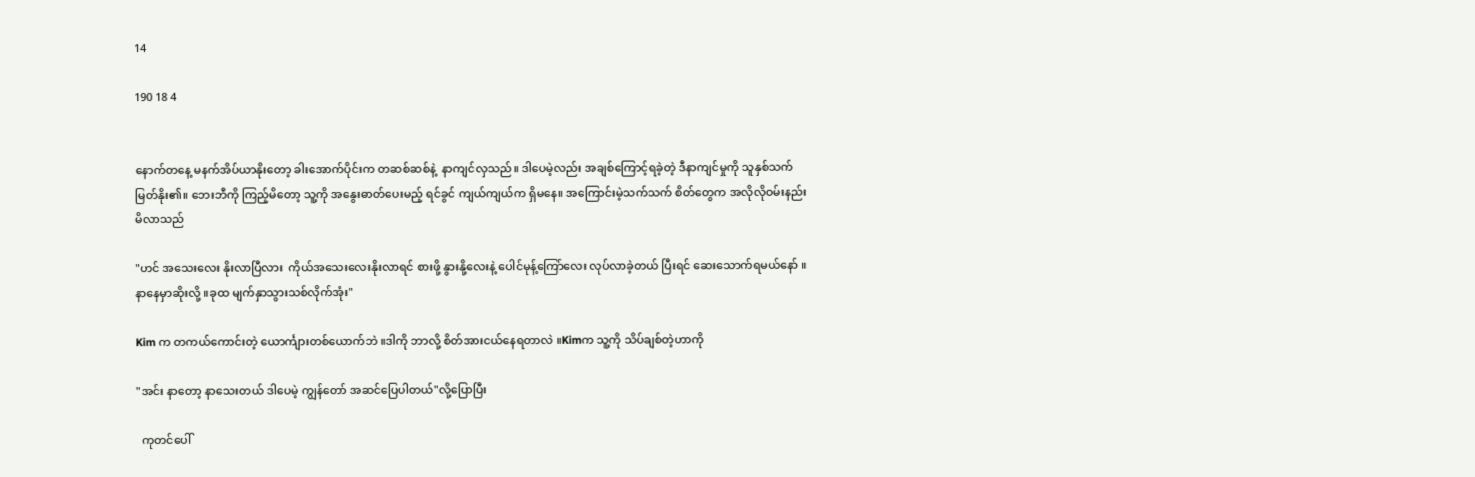14

190 18 4


နောက်တနေ့ မနက်အိပ်ယာနိုးတော့ ခါးအောက်ပိုင်းက တဆစ်ဆစ်နဲ့  နာကျင်လှသည်။ ဒါပေမဲ့လည်း အချစ်ကြောင့်ရခဲ့တဲ့ ဒီနာကျင်မှုကို သူနှစ်သက်မြတ်နိုး၏။ ဘေးဘီကို ကြည့်မိတော့ သူ့ကို အနွေးဓာတ်ပေးမည့် ရင်ခွင် ကျယ်ကျယ်က ရှိမနေ။ အကြောင်းမဲ့သက်သက် စိတ်တွေက အလိုလိုဝမ်းနည်းမိလာသည်

"ဟင် အသေးလေး နိုးလာပြီလား  ကိုယ်အသေးလေးနိုးလာရင် စားဖို့ နွားနို့လေးနဲ့ ပေါင်မုန့်ကြော်လေး လုပ်လာခဲ့တယ် ပြီးရင် ဆေးသောက်ရမယ်နော် ။ နာနေမှာဆိုးလို့ ။ခုထ မျက်နှာသွားသစ်လိုက်အုံး"

Kim က တကယ်ကောင်းတဲ့ ယောင်္ကျားတစ်ယောက်ဘဲ ။ဒါကို ဘာလို့ စိတ်အားငယ်နေရတာလဲ ။Kimက သူ့ကို သိပ်ချစ်တဲ့ဟာကို

"အင်း နာတော့ နာသေးတယ် ဒါပေမဲ့ ကျွန်တော် အဆင်ပြေပါတယ်"လို့ပြောပြီး

  ကုတင်ပေါ်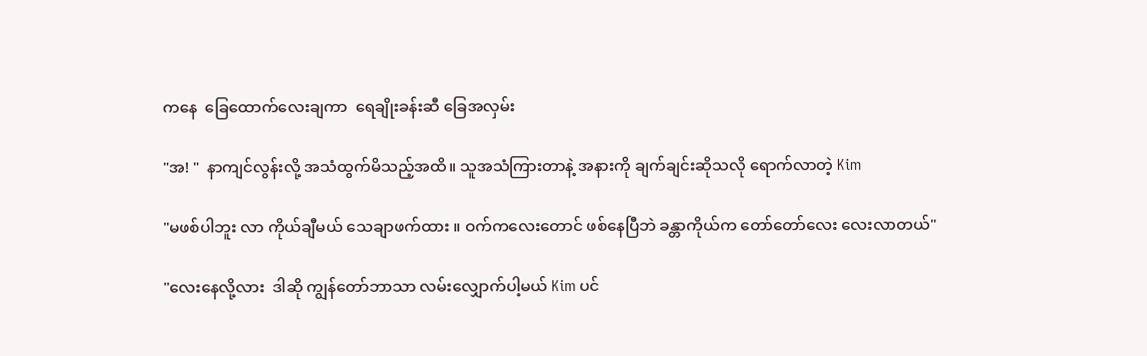ကနေ  ခြေထောက်လေးချကာ  ရေချိုးခန်းဆီ ခြေအလှမ်း

"အ! "  နာကျင်လွန်းလို့ အသံထွက်မိသည့်အထိ။ သူအသံကြားတာနဲ့ အနားကို ချက်ချင်းဆိုသလို ရောက်လာတဲ့ Kim

"မဖစ်ပါဘူး လာ ကိုယ်ချီမယ် သေချာဖက်ထား ။ ဝက်‌ကလေးတောင် ဖစ်နေပြီဘဲ ခန္တာကိုယ်က တော်တော်လေး လေးလာတယ်"

"လေးနေလို့လား  ဒါဆို ကျွန်တော်ဘာသာ လမ်းလျှောက်ပါ့မယ် Kim ပင်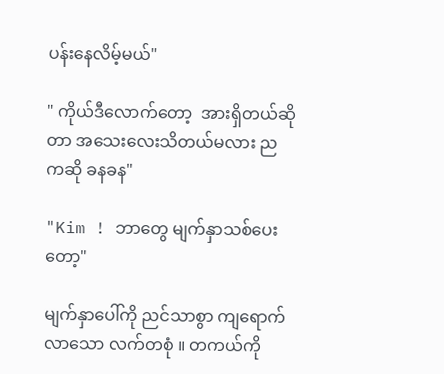ပန်းနေလိမ့်မယ်"

" ကိုယ်ဒီလောက်တော့  အားရှိတယ်ဆိုတာ အသေးလေးသိတယ်မလား ညက‌ဆို ခနခန"

"Kim ! ဘာတွေ မျက်နှာသစ်ပေးတော့"

မျက်နှာပေါ်ကို ညင်သာစွာ ကျရောက်လာသော လက်တစုံ ။ တကယ်ကို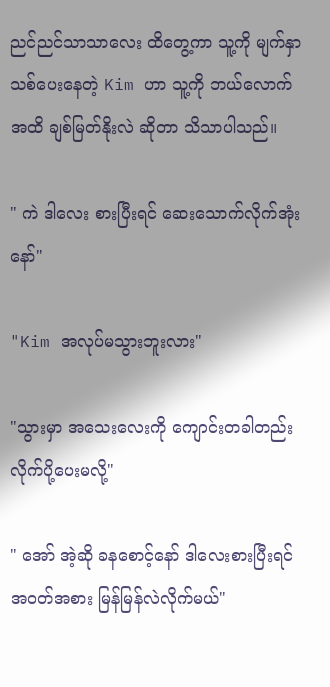ညင်ညင်သာသာလေး ထိတွေ့ကာ သူ့ကို မျက်နှာသစ်ပေးနေတဲ့ Kim ဟာ သူ့ကို ဘယ်လောက်အထိ ချစ်မြတ်နိုးလဲ ဆိုတာ သိသာပါသည်။

" ကဲ ဒါလေး စားပြီးရင် ဆေးသောက်လိုက်အုံးနော်"

"Kim အလုပ်မသွားဘူးလား"

"သွားမှာ အသေးလေးကို ကျောင်းတခါတည်းလိုက်ပို့ပေးမလို့"

" အော် အဲ့ဆို ခနစောင့်နော် ဒါလေးစားပြီးရင် အဝတ်အစား မြန်မြန်လဲလိုက်မယ်"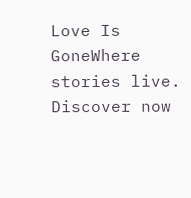Love Is GoneWhere stories live. Discover now